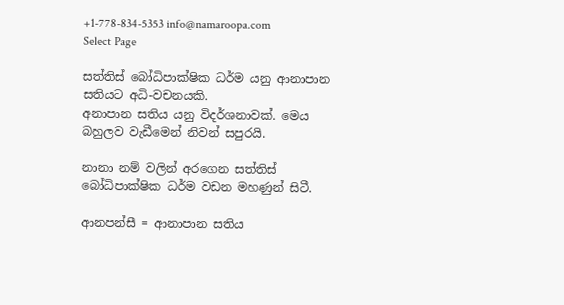+1-778-834-5353 info@namaroopa.com
Select Page

සත්තිස් බෝධිපාක්ෂික ධර්ම යනු ආනාපාන සතියට අධි-වචනයකි.
අනාපාන සතිය යනු විදර්ශනාවක්. මෙය බහුලව වැඩීමෙන් නිවන් සපුරයි.

නානා නම් වලින් අරගෙන සත්තිස් බෝධිපාක්ෂික ධර්ම වඩන මහණුන් සිටී.

ආනපන්සී = ආනාපාන සතිය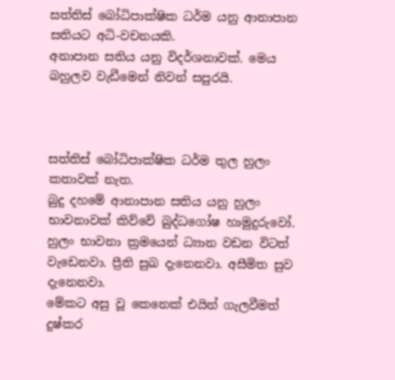සත්තිස් බෝධිපාක්ෂික ධර්ම යනු ආනාපාන සතියට අධි-වචනයකි.
අනාපාන සතිය යනු විදර්ශනාවක්. මෙය බහුලව වැඩීමෙන් නිවන් සපුරයි.



සත්තිස් බෝධිපාක්ෂික ධර්ම තුල හුලං කතාවක් නැත.
බුදු දහමේ ආනාපාන සතිය යනු හුලං භාවනාවක් කිව්වේ බුද්ධගෝෂ හාමුදුරුවෝ.
හුලං භාවනා ක්‍රමයෙන් ධ්‍යාන වඩන විටත් වැඩෙනවා. ප්‍රීති සුඛ දැනෙනවා. අසීමිත සුව දැනෙනවා.
මේකට අසු වූ කෙනෙක් එයින් ගැලවීමත් දුෂ්කර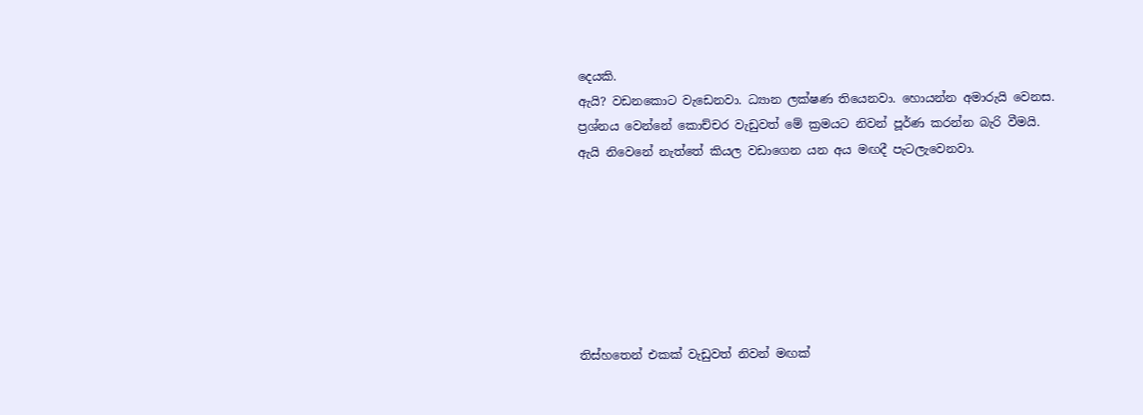දෙයකි.
ඇයි? වඩනකොට වැඩෙනවා. ධ්‍යාන ලක්ෂණ තියෙනවා. හොයන්න අමාරුයි වෙනස.
ප්‍රශ්නය වෙන්නේ කොච්චර වැඩුවත් මේ ක්‍රමයට නිවන් පූර්ණ කරන්න බැරි වීමයි.
ඇයි නිවෙනේ නැත්තේ කියල වඩාගෙන යන අය මඟදී පැටලැවෙනවා.







තිස්හතෙන් එකක් වැඩුවත් නිවන් මඟක්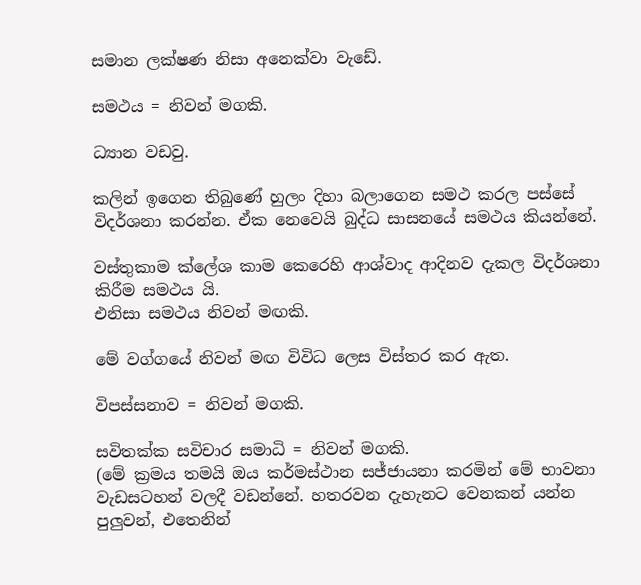සමාන ලක්ෂණ නිසා අනෙක්වා වැඩේ.

සමථය = නිවන් මගකි.

ධ්‍යාන වඩවු.

කලින් ඉගෙන තිබුණේ හුලං දිහා බලාගෙන සමථ කරල පස්සේ විදර්ශනා කරන්න. ඒක නෙවෙයි බුද්ධ සාසනයේ සමථය කියන්නේ.

වස්තුකාම ක්ලේශ කාම කෙරෙහි ආශ්වාද ආදිනව දැකල විදර්ශනා කිරීම සමථය යි.
එනිසා සමථය නිවන් මඟකි.

මේ වග්ගයේ නිවන් මඟ විවිධ ලෙස විස්තර කර ඇත.

විපස්සනාව = නිවන් මගකි.

සවිතක්ක සවිචාර සමාධි = නිවන් මගකි.
(මේ ක්‍රමය තමයි ඔය කර්මස්ථාන සජ්ජායනා කරමින් මේ භාවනා වැඩසටහන් වලදී වඩන්නේ. හතරවන දැහැනට වෙනකන් යන්න පුලුවන්, එතෙනින්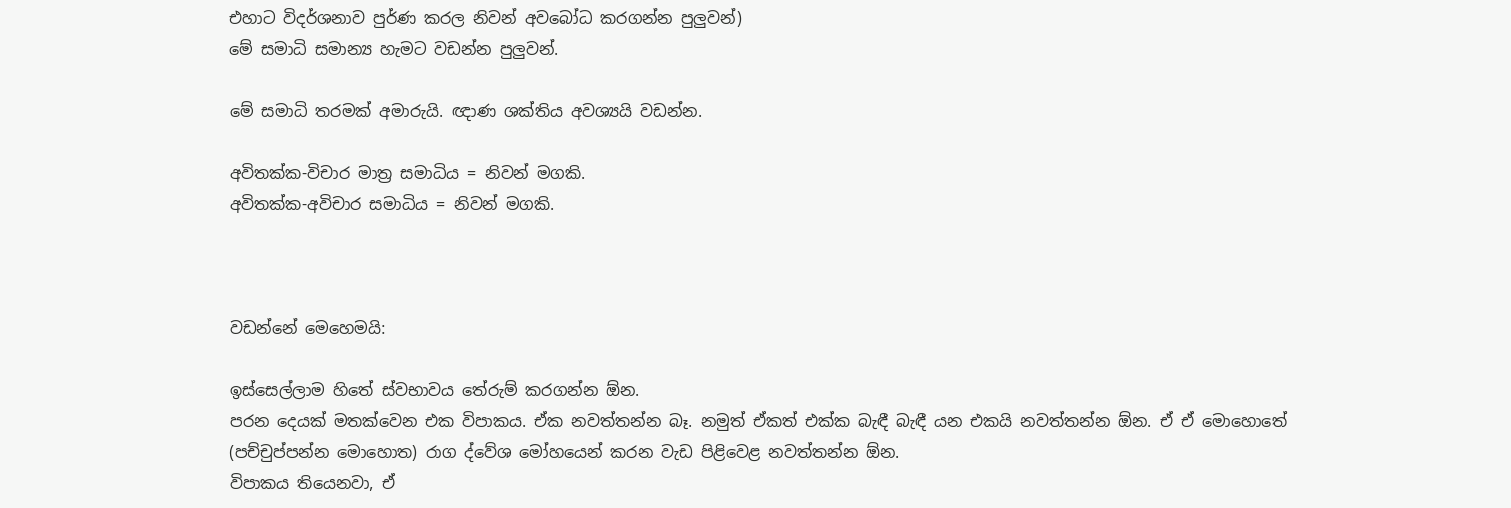එහාට විදර්ශනාව පුර්ණ කරල නිවන් අවබෝධ කරගන්න පුලුවන්)
මේ සමාධි සමාන්‍ය හැමට වඩන්න පුලුවන්.

මේ සමාධි තරමක් අමාරුයි. ඥාණ ශක්තිය අවශ්‍යයි වඩන්න.

අවිතක්ක-විචාර මාත්‍ර සමාධිය = නිවන් මගකි.
අවිතක්ක-අවිචාර සමාධිය = නිවන් මගකි.



වඩන්නේ මෙහෙමයි:

ඉස්සෙල්ලාම හිතේ ස්වභාවය තේරුම් කරගන්න ඕන.
පරන දෙයක් මතක්වෙන එක විපාකය. ඒක නවත්තන්න බෑ. නමුත් ඒකත් එක්ක බැඳී බැඳී යන එකයි නවත්තන්න ඕන. ඒ ඒ මොහොතේ (පච්චුප්පන්න මොහොත) රාග ද්වේශ මෝහයෙන් කරන වැඩ පිළිවෙළ නවත්තන්න ඕන.
විපාකය තියෙනවා, ඒ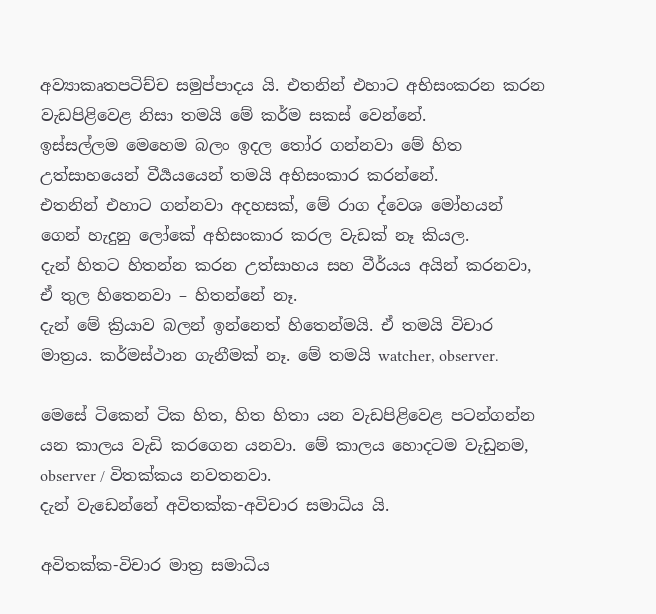අව්‍යාකෘතපටිච්ච සමුප්පාදය යි. එතනින් එහාට අභිසංකරන කරන වැඩපිළිවෙළ නිසා තමයි මේ කර්ම සකස් වෙන්නේ.
ඉස්සල්ලම මෙහෙම බලං ඉදල තෝර ගන්නවා මේ හිත උත්සාහයෙන් වීර්‍යයයෙන් තමයි අභිසංකාර කරන්නේ.
එතනින් එහාට ගන්නවා අදහසක්, මේ රාග ද්වෙශ මෝහයන් ගෙන් හැදුනු ලෝකේ අභිසංකාර කරල වැඩක් නෑ කියල.
දැන් හිතට හිතන්න කරන උත්සාහය සහ වීර්යය අයින් කරනවා, ඒ තුල හිතෙනවා – හිතන්නේ නෑ.
දැන් මේ ක්‍රියාව බලන් ඉන්නෙත් හිතෙන්මයි. ඒ තමයි විචාර මාත්‍රය. කර්මස්ථාන ගැනීමක් නෑ. මේ තමයි watcher, observer.

මෙසේ ටිකෙන් ටික හිත, හිත හිතා යන වැඩපිළිවෙළ පටන්ගන්න යන කාලය වැඩි කරගෙන යනවා. මේ කාලය හොදටම වැඩුනම, observer / විතක්කය නවතනවා.
දැන් වැඩෙන්නේ අවිතක්ක-අවිචාර සමාධිය යි.

අවිතක්ක-විචාර මාත්‍ර සමාධිය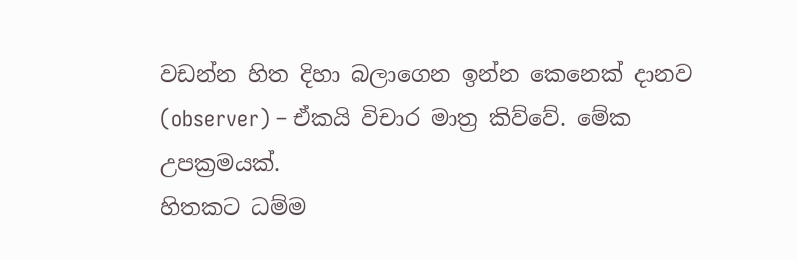වඩන්න හිත දිහා බලාගෙන ඉන්න කෙනෙක් දානව (observer) – ඒකයි විචාර මාත්‍ර කිව්වේ. මේක උපක්‍රමයක්.
හිතකට ධම්ම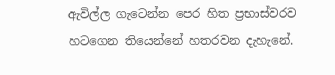ඇවිල්ල ගැටෙන්න පෙර හිත ප්‍රභාස්වරව හටගෙන තියෙන්නේ හතරවන දැහැනේ.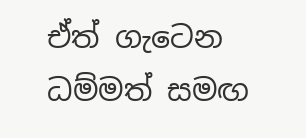ඒත් ගැටෙන ධම්මත් සමඟ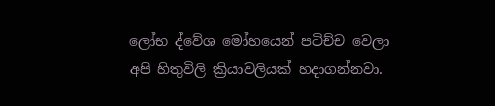ලෝභ ද්වේශ මෝහයෙන් පටිච්ච වෙලා අපි හිතුවිලි ක්‍රියාවලියක් හදාගන්නවා.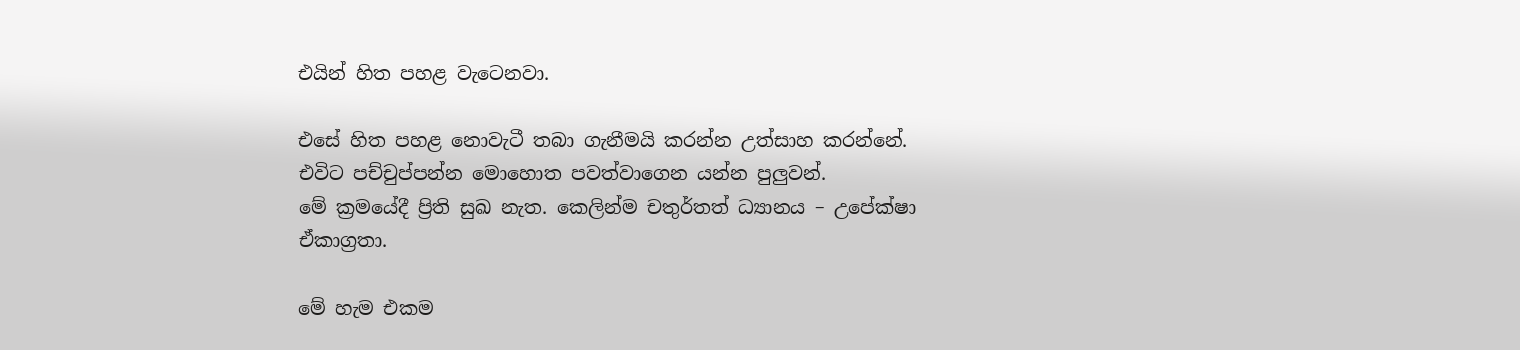එයින් හිත පහළ වැටෙනවා.

එසේ හිත පහළ නොවැටී තබා ගැනීමයි කරන්න උත්සාහ කරන්නේ. එවිට පච්චුප්පන්න මොහොත පවත්වාගෙන යන්න පුලුවන්.
මේ ක්‍රමයේදී ප්‍රිති සුඛ නැත. කෙලින්ම චතුර්තත් ධ්‍යානය – උපේක්ෂා ඒකාග්‍රතා.

මේ හැම එකම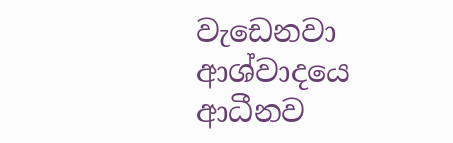වැඩෙනවා ආශ්වාදයෙ ආධීනව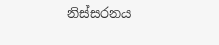නිස්සරනය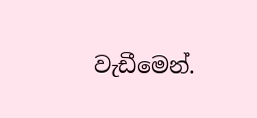වැඩීමෙන්.